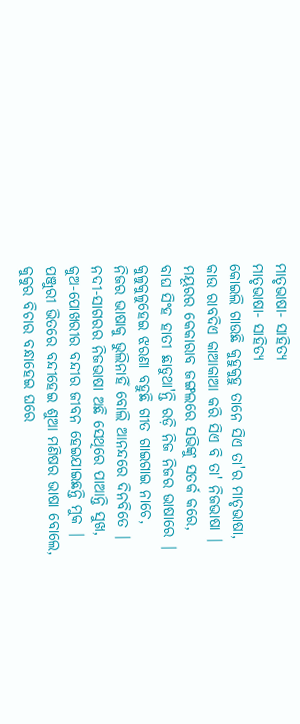ମାତୃଭାଷା- ସାହିତ୍ୟ
ମାତୃଭାଷା- ସାହିତ୍ୟ
କୋଇଲି ଗାଉଛି କୁହୁକୁହୁ ତାନେ ସିଏ ତା'ର ମାତୃଭାଷା,
କାଉ ରାବଦିଏ କାଆକାଆ କରି ସିଏ ବି ତା' ନିଜଭାଷା |
ମୟୂରର କେକାରାବ ଜଙ୍ଗଲରେ ସଭିଙ୍କୁ ସତର୍କ କରେ,
ବାଘ ସିଂହ ହାତୀ ଛାଡୁଥା'ନ୍ତି ରଡ଼ି ନିଜ ନିଜର ଭାଷାରେ |
କୁଳୁକୁଳୁହେଇ ଝରଣା ବହୁଛି ଗୀତ ଗାଇଗାଇ ନାଚେ,
ନିଜର ଭାଷାକୁ ଭୁଲିନାହିଁ ବୋଲି ଆନନ୍ଦରେ ଦିନବିତେ |
ନଦୀ-ସାଗରର ନିଜଭାଷା ଅଛି ସେଥିରେ ପାଆନ୍ତି ସୁଖ,
କୁଅ-ପୋଖରୀର ବନ୍ଦୀର ଜୀବନ ହେଇଯାଇଛନ୍ତି ମୁକ |
ପଞ୍ଜୁରୀ ଭିତରେ ବନ୍ଦୀହେଇ ଶୁଆ ମଣିଷର ଭାଷା ବୋଲେ,
କୁକୁର ବିଚାର ବନ୍ଧାହେଇ ଘରେ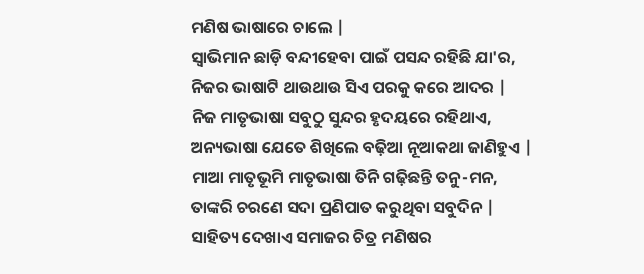ମଣିଷ ଭାଷାରେ ଚାଲେ |
ସ୍ୱାଭିମାନ ଛାଡ଼ି ବନ୍ଦୀହେବା ପାଇଁ ପସନ୍ଦ ରହିଛି ଯା'ର,
ନିଜର ଭାଷାଟି ଥାଉଥାଉ ସିଏ ପରକୁ କରେ ଆଦର |
ନିଜ ମାତୃଭାଷା ସବୁଠୁ ସୁନ୍ଦର ହୃଦୟରେ ରହିଥାଏ,
ଅନ୍ୟଭାଷା ଯେତେ ଶିଖିଲେ ବଢ଼ିଆ ନୂଆକଥା ଜାଣିହୁଏ |
ମାଆ ମାତୃଭୂମି ମାତୃଭାଷା ତିନି ଗଢ଼ିଛନ୍ତି ତନୁ-ମନ,
ତାଙ୍କରି ଚରଣେ ସଦା ପ୍ରଣିପାତ କରୁଥିବା ସବୁଦିନ |
ସାହିତ୍ୟ ଦେଖାଏ ସମାଜର ଚିତ୍ର ମଣିଷର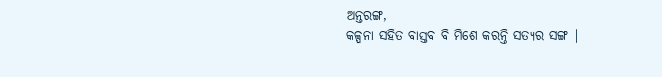ଅନ୍ତରଙ୍ଗ,
କଳ୍ପନା ସହିତ ବାସ୍ତବ ବି ମିଶେ କରନ୍ତି ସତ୍ୟର ସଙ୍ଗ |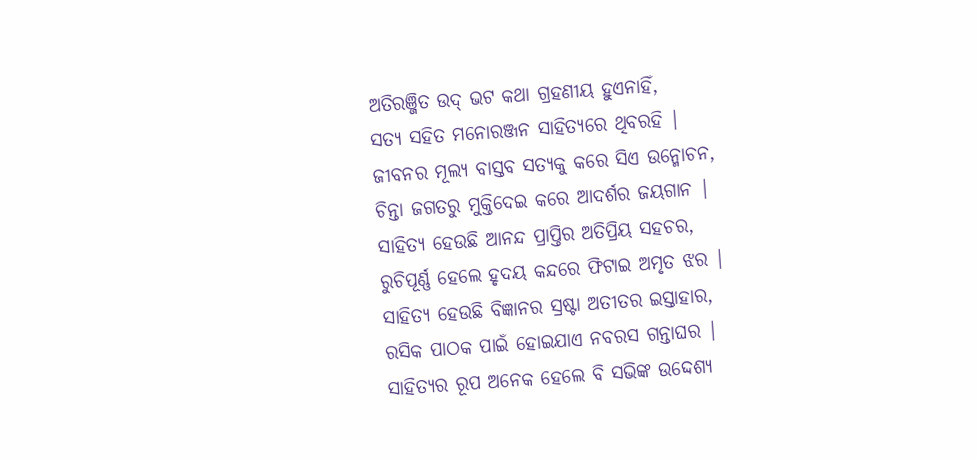ଅତିରଞ୍ଜିତ ଉଦ୍ ଭଟ କଥା ଗ୍ରହଣୀୟ ହୁଏନାହିଁ,
ସତ୍ୟ ସହିତ ମନୋରଞ୍ଜନ ସାହିତ୍ୟରେ ଥିବରହି |
ଜୀବନର ମୂଲ୍ୟ ବାସ୍ତବ ସତ୍ୟକୁ କରେ ସିଏ ଉନ୍ମୋଚନ,
ଚିନ୍ତା ଜଗତରୁ ମୁକ୍ତିଦେଇ କରେ ଆଦର୍ଶର ଜୟଗାନ |
ସାହିତ୍ୟ ହେଉଛି ଆନନ୍ଦ ପ୍ରାପ୍ତିର ଅତିପ୍ରିୟ ସହଚର,
ରୁଚିପୂର୍ଣ୍ଣ ହେଲେ ହୃଦୟ କନ୍ଦରେ ଫିଟାଇ ଅମୃତ ଝର |
ସାହିତ୍ୟ ହେଉଛି ବିଜ୍ଞାନର ସ୍ରଷ୍ଟା ଅତୀତର ଇସ୍ତାହାର,
ରସିକ ପାଠକ ପାଇଁ ହୋଇଯାଏ ନବରସ ଗନ୍ତାଘର |
ସାହିତ୍ୟର ରୂପ ଅନେକ ହେଲେ ବି ସଭିଙ୍କ ଉଦ୍ଦେଶ୍ୟ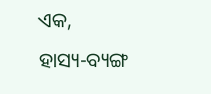ଏକ,
ହାସ୍ୟ-ବ୍ୟଙ୍ଗ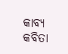କାବ୍ୟ କବିତା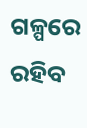ଗଳ୍ପରେ ରହିବ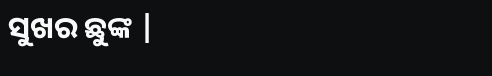ସୁଖର ଛୁଙ୍କ |